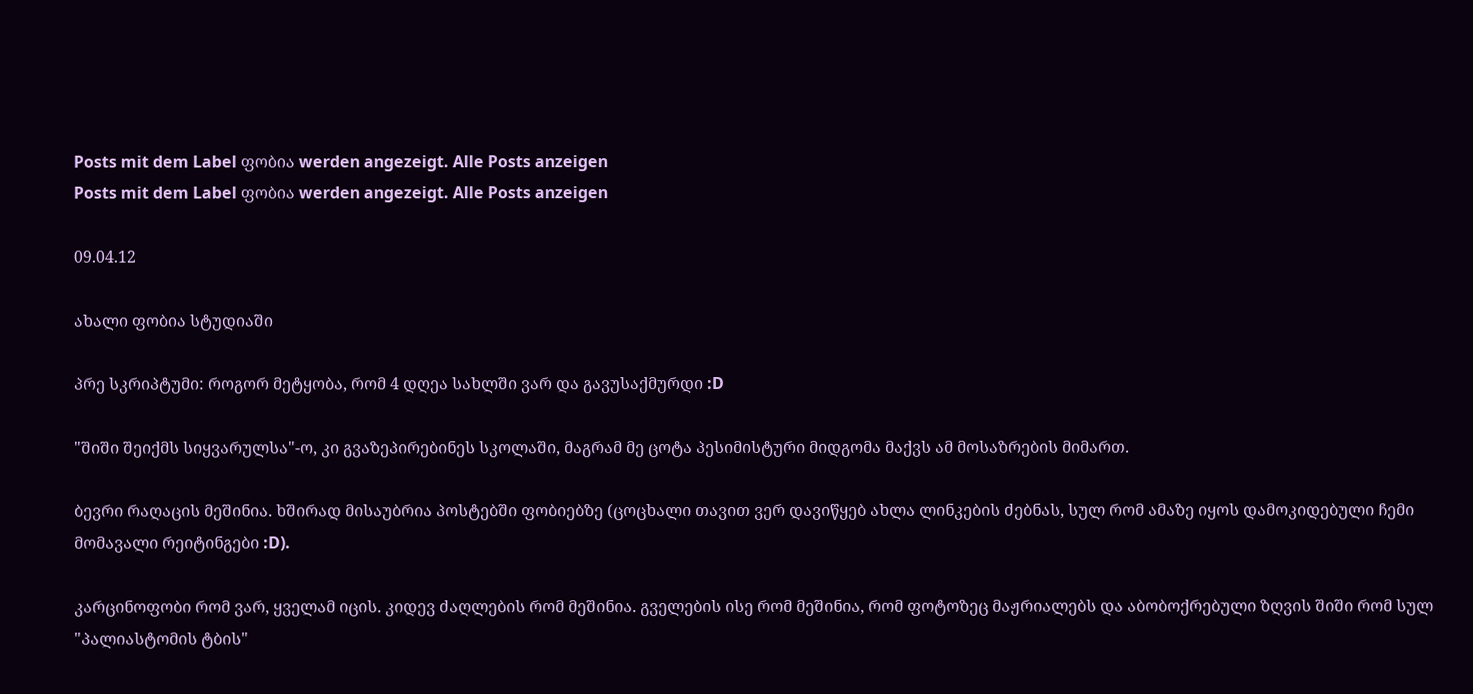Posts mit dem Label ფობია werden angezeigt. Alle Posts anzeigen
Posts mit dem Label ფობია werden angezeigt. Alle Posts anzeigen

09.04.12

ახალი ფობია სტუდიაში

პრე სკრიპტუმი: როგორ მეტყობა, რომ 4 დღეა სახლში ვარ და გავუსაქმურდი :D

"შიში შეიქმს სიყვარულსა"-ო, კი გვაზეპირებინეს სკოლაში, მაგრამ მე ცოტა პესიმისტური მიდგომა მაქვს ამ მოსაზრების მიმართ.

ბევრი რაღაცის მეშინია. ხშირად მისაუბრია პოსტებში ფობიებზე (ცოცხალი თავით ვერ დავიწყებ ახლა ლინკების ძებნას, სულ რომ ამაზე იყოს დამოკიდებული ჩემი მომავალი რეიტინგები :D).

კარცინოფობი რომ ვარ, ყველამ იცის. კიდევ ძაღლების რომ მეშინია. გველების ისე რომ მეშინია, რომ ფოტოზეც მაჟრიალებს და აბობოქრებული ზღვის შიში რომ სულ "პალიასტომის ტბის"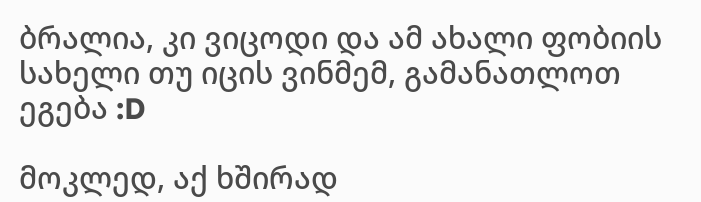ბრალია, კი ვიცოდი და ამ ახალი ფობიის სახელი თუ იცის ვინმემ, გამანათლოთ ეგება :D

მოკლედ, აქ ხშირად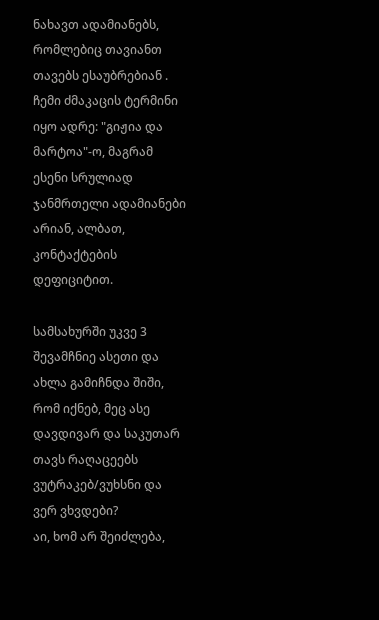ნახავთ ადამიანებს, რომლებიც თავიანთ თავებს ესაუბრებიან . ჩემი ძმაკაცის ტერმინი იყო ადრე: "გიჟია და მარტოა"-ო, მაგრამ ესენი სრულიად ჯანმრთელი ადამიანები არიან, ალბათ, კონტაქტების დეფიციტით.

სამსახურში უკვე 3 შევამჩნიე ასეთი და ახლა გამიჩნდა შიში, რომ იქნებ, მეც ასე დავდივარ და საკუთარ თავს რაღაცეებს ვუტრაკებ/ვუხსნი და ვერ ვხვდები?
აი, ხომ არ შეიძლება,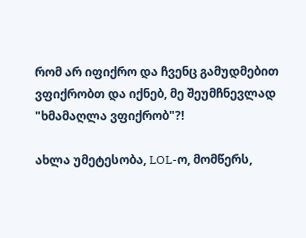რომ არ იფიქრო და ჩვენც გამუდმებით ვფიქრობთ და იქნებ, მე შეუმჩნევლად "ხმამაღლა ვფიქრობ"?!

ახლა უმეტესობა, LOL-ო, მომწერს,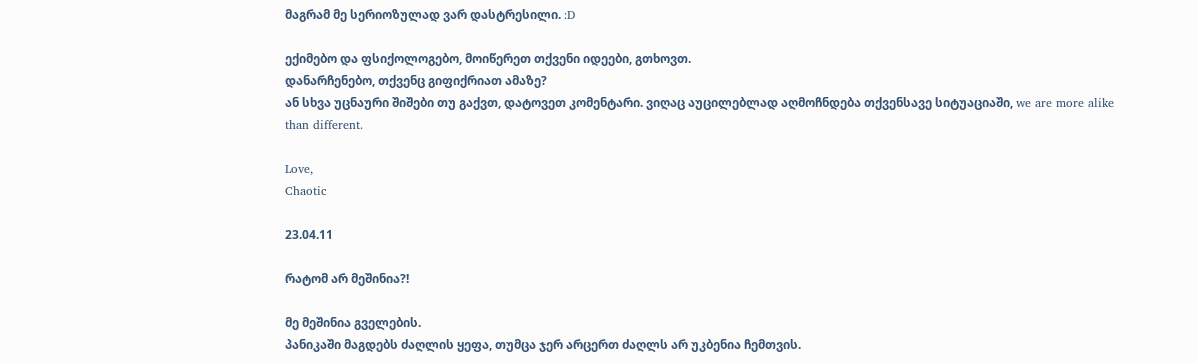მაგრამ მე სერიოზულად ვარ დასტრესილი. :D

ექიმებო და ფსიქოლოგებო, მოიწერეთ თქვენი იდეები, გთხოვთ.
დანარჩენებო, თქვენც გიფიქრიათ ამაზე?
ან სხვა უცნაური შიშები თუ გაქვთ, დატოვეთ კომენტარი. ვიღაც აუცილებლად აღმოჩნდება თქვენსავე სიტუაციაში, we are more alike than different.

Love,
Chaotic

23.04.11

რატომ არ მეშინია?!

მე მეშინია გველების.
პანიკაში მაგდებს ძაღლის ყეფა, თუმცა ჯერ არცერთ ძაღლს არ უკბენია ჩემთვის.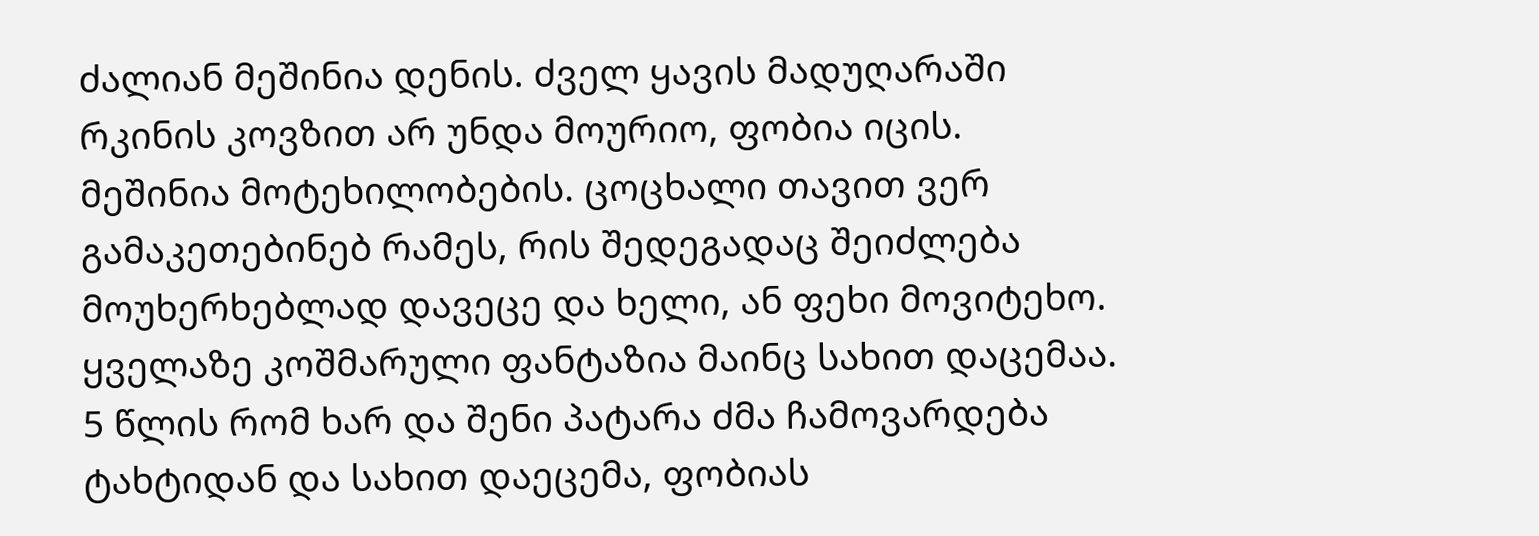ძალიან მეშინია დენის. ძველ ყავის მადუღარაში რკინის კოვზით არ უნდა მოურიო, ფობია იცის.
მეშინია მოტეხილობების. ცოცხალი თავით ვერ გამაკეთებინებ რამეს, რის შედეგადაც შეიძლება მოუხერხებლად დავეცე და ხელი, ან ფეხი მოვიტეხო. ყველაზე კოშმარული ფანტაზია მაინც სახით დაცემაა. 5 წლის რომ ხარ და შენი პატარა ძმა ჩამოვარდება ტახტიდან და სახით დაეცემა, ფობიას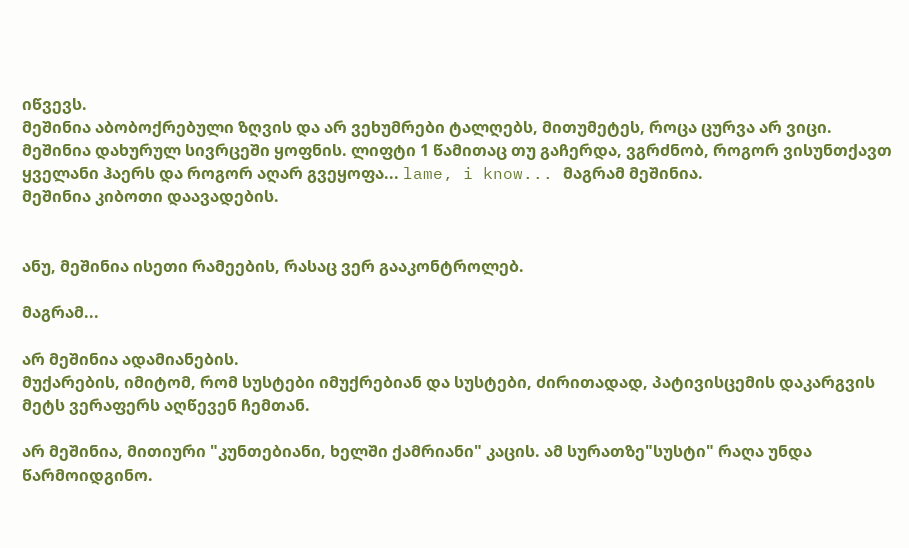იწვევს.
მეშინია აბობოქრებული ზღვის და არ ვეხუმრები ტალღებს, მითუმეტეს, როცა ცურვა არ ვიცი.
მეშინია დახურულ სივრცეში ყოფნის. ლიფტი 1 წამითაც თუ გაჩერდა, ვგრძნობ, როგორ ვისუნთქავთ ყველანი ჰაერს და როგორ აღარ გვეყოფა... lame, i know... მაგრამ მეშინია.
მეშინია კიბოთი დაავადების.


ანუ, მეშინია ისეთი რამეების, რასაც ვერ გააკონტროლებ.

მაგრამ...

არ მეშინია ადამიანების.
მუქარების, იმიტომ, რომ სუსტები იმუქრებიან და სუსტები, ძირითადად, პატივისცემის დაკარგვის მეტს ვერაფერს აღწევენ ჩემთან.

არ მეშინია, მითიური "კუნთებიანი, ხელში ქამრიანი" კაცის. ამ სურათზე"სუსტი" რაღა უნდა წარმოიდგინო.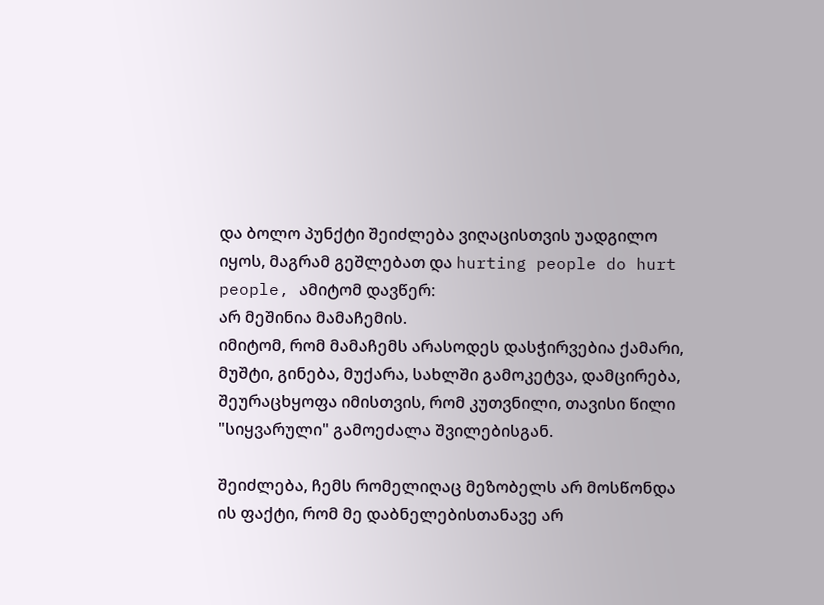და ბოლო პუნქტი შეიძლება ვიღაცისთვის უადგილო იყოს, მაგრამ გეშლებათ და hurting people do hurt people, ამიტომ დავწერ:
არ მეშინია მამაჩემის.
იმიტომ, რომ მამაჩემს არასოდეს დასჭირვებია ქამარი, მუშტი, გინება, მუქარა, სახლში გამოკეტვა, დამცირება, შეურაცხყოფა იმისთვის, რომ კუთვნილი, თავისი წილი "სიყვარული" გამოეძალა შვილებისგან.

შეიძლება, ჩემს რომელიღაც მეზობელს არ მოსწონდა ის ფაქტი, რომ მე დაბნელებისთანავე არ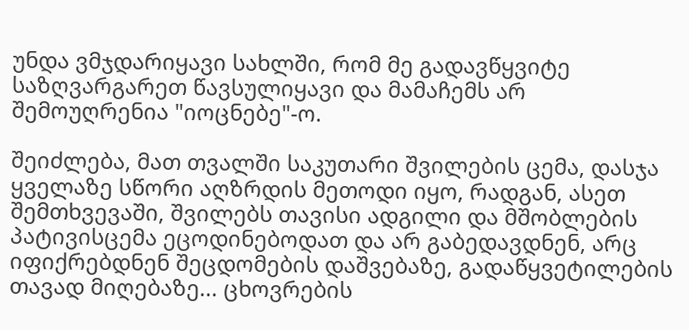უნდა ვმჯდარიყავი სახლში, რომ მე გადავწყვიტე საზღვარგარეთ წავსულიყავი და მამაჩემს არ შემოუღრენია "იოცნებე"-ო.

შეიძლება, მათ თვალში საკუთარი შვილების ცემა, დასჯა ყველაზე სწორი აღზრდის მეთოდი იყო, რადგან, ასეთ შემთხვევაში, შვილებს თავისი ადგილი და მშობლების პატივისცემა ეცოდინებოდათ და არ გაბედავდნენ, არც იფიქრებდნენ შეცდომების დაშვებაზე, გადაწყვეტილების თავად მიღებაზე... ცხოვრების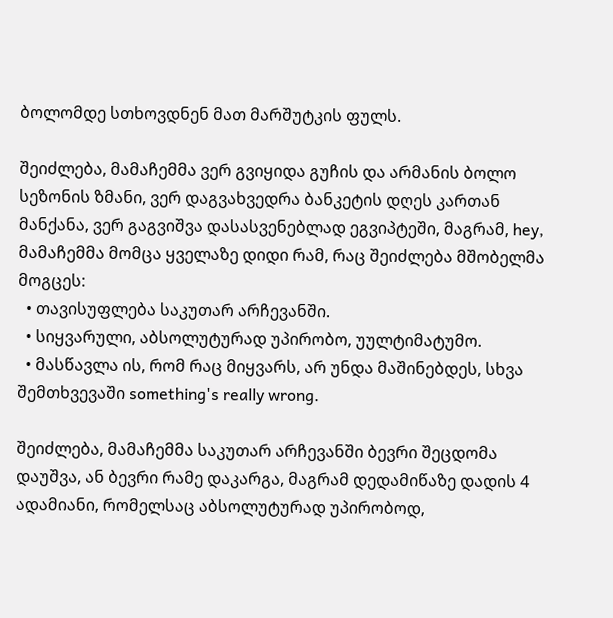ბოლომდე სთხოვდნენ მათ მარშუტკის ფულს.

შეიძლება, მამაჩემმა ვერ გვიყიდა გუჩის და არმანის ბოლო სეზონის ზმანი, ვერ დაგვახვედრა ბანკეტის დღეს კართან მანქანა, ვერ გაგვიშვა დასასვენებლად ეგვიპტეში, მაგრამ, hey, მამაჩემმა მომცა ყველაზე დიდი რამ, რაც შეიძლება მშობელმა მოგცეს:
  • თავისუფლება საკუთარ არჩევანში.
  • სიყვარული, აბსოლუტურად უპირობო, უულტიმატუმო.
  • მასწავლა ის, რომ რაც მიყვარს, არ უნდა მაშინებდეს, სხვა შემთხვევაში something's really wrong.

შეიძლება, მამაჩემმა საკუთარ არჩევანში ბევრი შეცდომა დაუშვა, ან ბევრი რამე დაკარგა, მაგრამ დედამიწაზე დადის 4 ადამიანი, რომელსაც აბსოლუტურად უპირობოდ,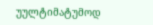უულტიმატუმოდ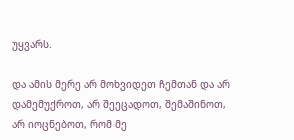უყვარს.

და ამის მერე არ მოხვიდეთ ჩემთან და არ დამემუქროთ, არ შეეცადოთ, შემაშინოთ, არ იოცნებოთ, რომ მე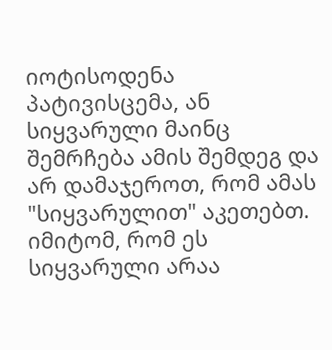იოტისოდენა პატივისცემა, ან სიყვარული მაინც შემრჩება ამის შემდეგ და არ დამაჯეროთ, რომ ამას "სიყვარულით" აკეთებთ.
იმიტომ, რომ ეს სიყვარული არაა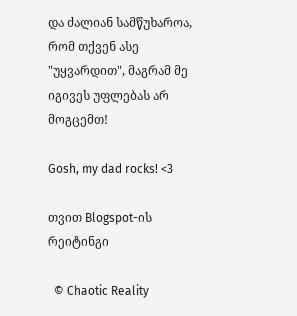და ძალიან სამწუხაროა, რომ თქვენ ასე "უყვარდით", მაგრამ მე იგივეს უფლებას არ მოგცემთ!

Gosh, my dad rocks! <3

თვით Blogspot-ის რეიტინგი

  © Chaotic Reality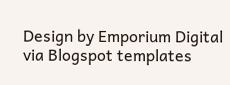Design by Emporium Digital via Blogspot templates